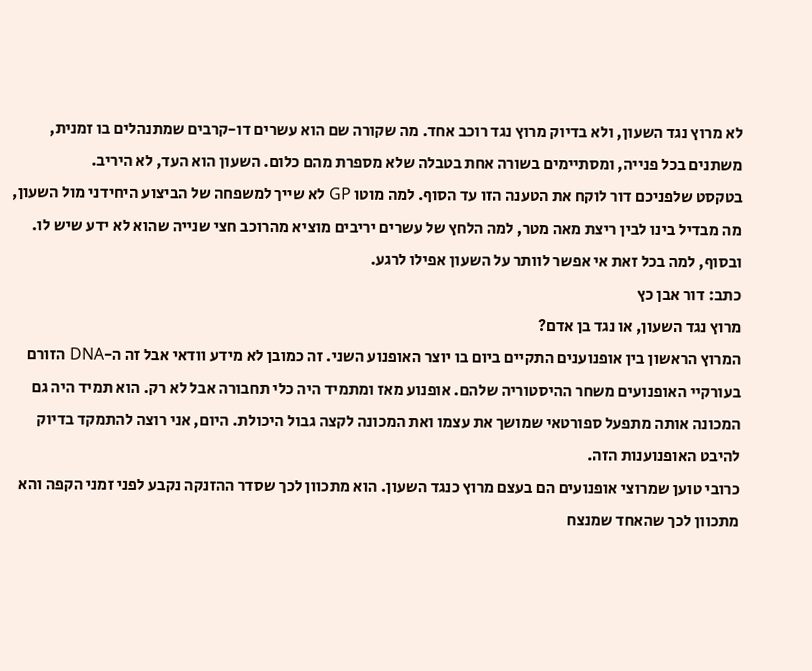לא מרוץ נגד השעון, ולא בדיוק מרוץ נגד רוכב אחד. מה שקורה שם הוא עשרים דו-קרבים שמתנהלים בו זמנית, משתנים בכל פנייה, ומסתיימים בשורה אחת בטבלה שלא מספרת מהם כלום. השעון הוא העד, לא היריב.
בטקסט שלפניכם דור לוקח את הטענה הזו עד הסוף. למה מוטו GP לא שייך למשפחה של הביצוע היחידני מול השעון, מה מבדיל בינו לבין ריצת מאה מטר, למה הלחץ של עשרים יריבים מוציא מהרוכב חצי שנייה שהוא לא ידע שיש לו. ובסוף, למה בכל זאת אי אפשר לוותר על השעון אפילו לרגע.
כתב: דור אבן כץ
מרוץ נגד השעון, או נגד בן אדם?
המרוץ הראשון בין אופנוענים התקיים ביום בו יוצר האופנוע השני. זה כמובן לא מידע וודאי אבל זה ה-DNA הזורם בעורקיי האופנועים משחר ההיסטוריה שלהם. אופנוע מאז ומתמיד היה כלי תחבורה אבל לא רק. הוא תמיד היה גם המכונה אותה מתפעל ספורטאי שמושך את עצמו ואת המכונה לקצה גבול היכולת. היום, אני רוצה להתמקד בדיוק להיבט האופנוענות הזה.
כרובי טוען שמרוצי אופנועים הם בעצם מרוץ כנגד השעון. הוא מתכוון לכך שסדר ההזנקה נקבע לפני זמני הקפה והא מתכוון לכך שהאחד שמנצח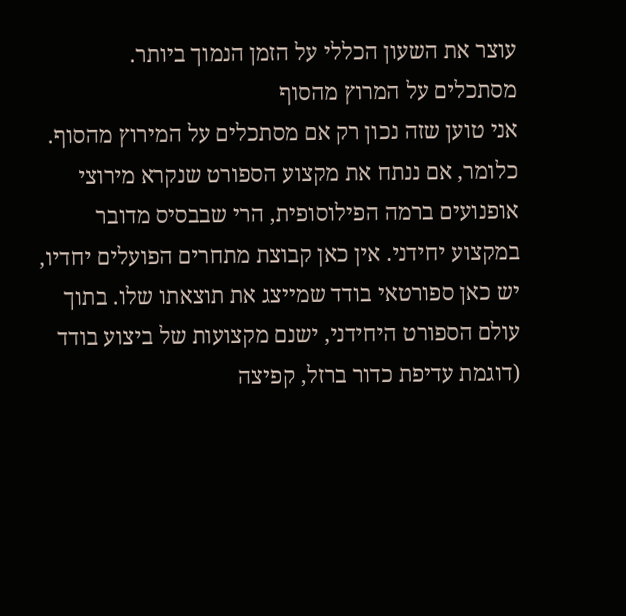עוצר את השעון הכללי על הזמן הנמוך ביותר.
מסתכלים על המרוץ מהסוף
אני טוען שזה נכון רק אם מסתכלים על המירוץ מהסוף. כלומר, אם ננתח את מקצוע הספורט שנקרא מירוצי אופנועים ברמה הפילוסופית, הרי שבבסיס מדובר במקצוע יחידני. אין כאן קבוצת מתחרים הפועלים יחדיו, יש כאן ספורטאי בודד שמייצג את תוצאתו שלו. בתוך עולם הספורט היחידני, ישנם מקצועות של ביצוע בודד (דוגמת עדיפת כדור ברזל, קפיצה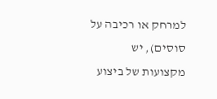למרחק או רכיבה על סוסים), יש מקצועות של ביצוע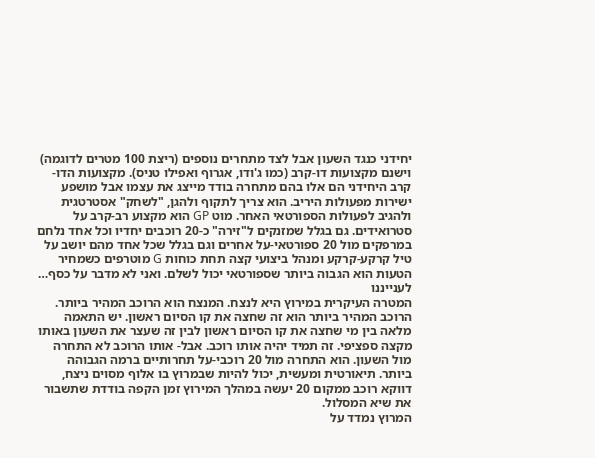יחידני כנגד השעון אבל לצד מתחרים נוספים (ריצת 100 מטרים לדוגמה) וישנם מקצועות דו-קרב (כמו ג'ודו, אגרוף ואפילו טניס). מקצועות הדו-קרב היחידני הם אלו בהם מתחרה בודד מייצג את עצמו אבל מושפע ישירות מפעולות היריב. הוא צריך לתקוף ולהגן, "לשחק" אסטרטגית ולהגיב לפעולות הספורטאי האחר. מוט GP הוא מקצוע רב-קרב על סטרואידים. גם בגלל שמזנקים ל"זירה" כ-20 רוכבים יחדיו וכל אחד נלחם במרפקים מול 20 ספורטאי-על אחרים וגם בגלל שכל אחד מהם יושב על טיל קרקע-קרקע ומנהל ביצועי קצה תחת כוחות G מוטרפים כשמחיר הטעות הוא הגבוה ביותר שספורטאי יכול לשלם. ואני לא מדבר על כסף…
לענייננו
המטרה העיקרית במירוץ היא לנצח. המנצח הוא הרוכב המהיר ביותר. הרוכב המהיר ביותר הוא זה שחצה את קו הסיום ראשון. יש התאמה מלאה בין מי שחצה את קו הסיום ראשון לבין זה שעצר את השעון באותו מקצה ספציפי. זה תמיד יהיה אותו רוכב. אבל- אותו הרוכב לא התחרה מול השעון. הוא התחרה מול 20 רוכבי-על תחרותיים ברמה הגבוהה ביותר. תיאורטית ומעשית, יכול להיות שבמרוץ בו אלוף מסוים ניצח, דווקא רוכב ממקום 20 יעשה במהלך המירוץ זמן הקפה בודדת שתשבור את שיא המסלול.
המרוץ נמדד על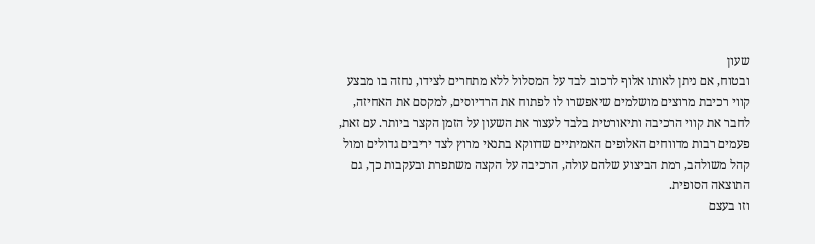שעון
ובטוח, אם ניתן לאותו אלוף לרכוב לבד על המסלול ללא מתחרים לצידו, נחזה בו מבצע קווי רכיבת מרוצים מושלמים שיאפשרו לו לפתוח את הרדיוסים, למקסם את האחיזה, לחבר את קווי הרכיבה ותיאורטית בלבד לעצור את השעון על הזמן הקצר ביותר. עם זאת, פעמים רבות מדווחים האלופים האמיתיים שדווקא בתנאי מרוץ לצד יריבים גדולים ומול קהל משולהב, רמת הביצוע שלהם עולה, הרכיבה על הקצה משתפרת ובעקבות כך, גם התוצאה הסופית.
וזו בעצם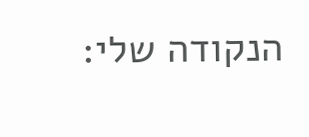הנקודה שלי: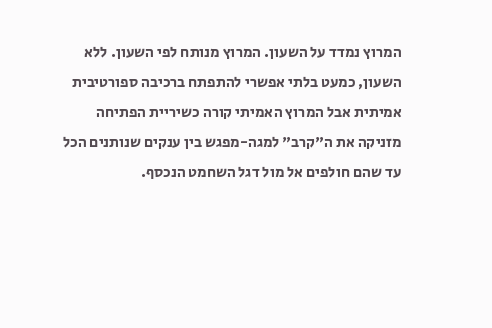המרוץ נמדד על השעון. המרוץ מנותח לפי השעון. ללא השעון, כמעט בלתי אפשרי להתפתח ברכיבה ספורטיבית אמיתית אבל המרוץ האמיתי קורה כשיריית הפתיחה מזניקה את ה"קרב" למגה-מפגש בין ענקים שנותנים הכל עד שהם חולפים אל מול דגל השחמט הנכסף.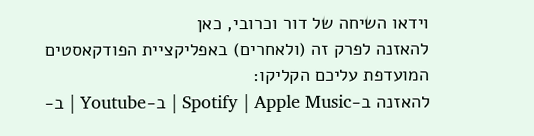וידאו השיחה של דור וכרובי, כאן
להאזנה לפרק זה (ולאחרים) באפליקציית הפודקאסטים המועדפת עליכם הקליקו:
להאזנה ב-Spotify | Apple Music | ב-Youtube | ב-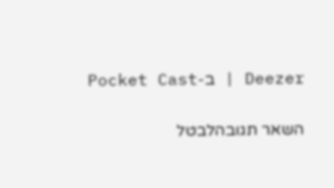Deezer | ב-Pocket Cast

השאר תגובהלבטל